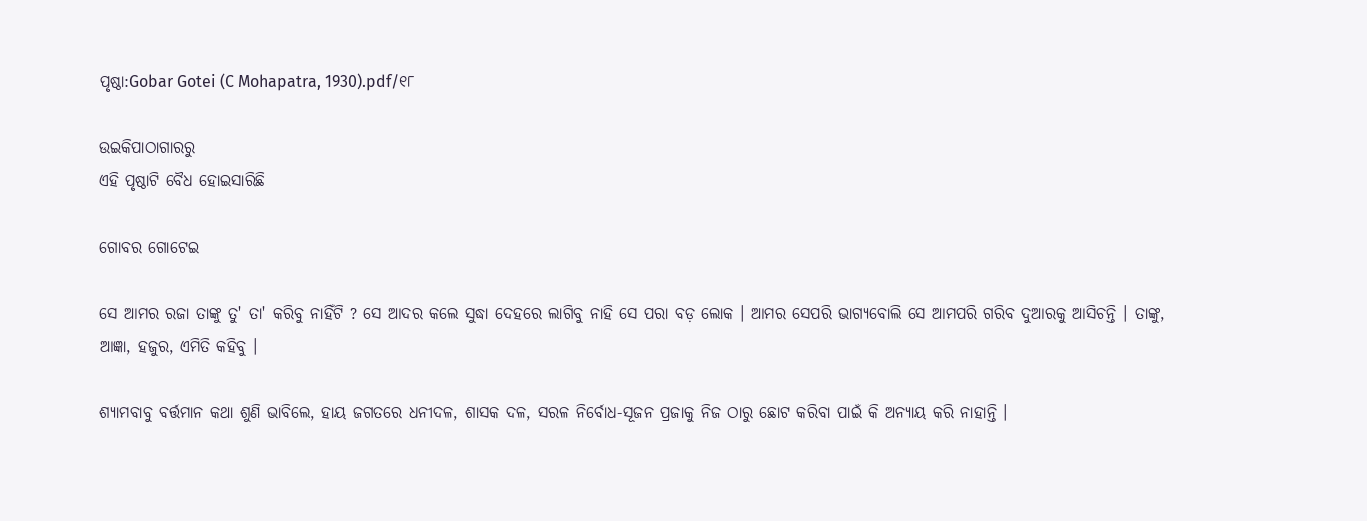ପୃଷ୍ଠା:Gobar Gotei (C Mohapatra, 1930).pdf/୧୮

ଉଇକିପାଠାଗାର‌ରୁ
ଏହି ପୃଷ୍ଠାଟି ବୈଧ ହୋଇସାରିଛି

ଗୋବର ଗୋଟେଇ

ସେ ଆମର ରଜା ତାଙ୍କୁ ତୁ' ତା' କରିବୁ ନାହିଁଟି ? ସେ ଆଦର କଲେ ସୁଦ୍ଧା ଦେହରେ ଲାଗିବୁ ନାହି ସେ ପରା ବଡ଼ ଲୋକ । ଆମର ସେପରି ଭାଗ୍ୟବୋଲି ସେ ଆମ‌ପରି ଗରିବ ଦୁଆରକୁ ଆସିଚନ୍ତି । ତାଙ୍କୁ, ଆଜ୍ଞା, ହଜୁର, ଏମିତି କ‌ହିବୁ ।

ଶ୍ୟାମ‌ବାବୁ ବର୍ତ୍ତମାନ କଥା ଶୁଣି ଭାବିଲେ, ହାୟ ଜଗତରେ ଧନୀଦଳ, ଶାସକ ଦଳ, ସରଳ ନିର୍ବୋଧ-ସୂଜନ ପ୍ରଜାକୁ ନିଜ ଠାରୁ ଛୋଟ କରିବା ପାଇଁ କି ଅନ୍ୟାୟ କରି ନାହାନ୍ତି ।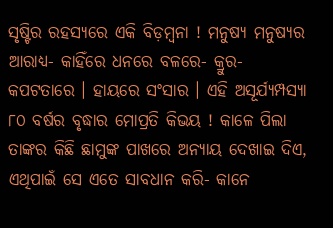ସୃଷ୍ଟିର ରହସ୍ୟରେ ଏକି ବିଡ଼ମ୍ବନା ! ମନୁଷ୍ୟ ମନୁଷ୍ୟର ଆରାଧ୍ୟ- କାହିଁରେ ଧନରେ ବଳରେ- କ୍ରୁର- କପଟତାରେ । ହାୟରେ ସଂସାର । ଏହି ଅସୂର୍ଯ୍ୟମ୍ପସ୍ୟା ୮୦ ବର୍ଷର ବୃଦ୍ଧାର ମୋପ୍ରତି କିଭୟ ! କାଳେ ପିଲା ତାଙ୍କର କିଛି ଛାମୁଙ୍କ ପାଖରେ ଅନ୍ୟାୟ ଦେଖାଇ ଦିଏ, ଏଥିପାଇଁ ସେ ଏତେ ସାବଧାନ କରି- କାନେ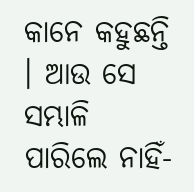କାନେ କ‌ହୁଛନ୍ତି । ଆଉ ସେ ସମ୍ଭାଳି ପାରିଲେ ନାହିଁ-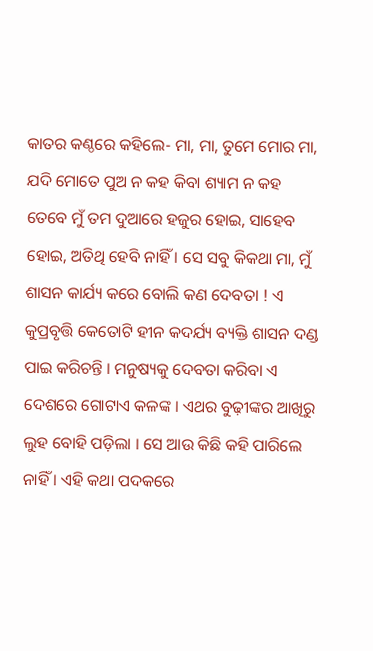କାତର କଣ୍ଠରେ କ‌ହିଲେ- ମା, ମା, ତୁମେ ମୋର ମା, ଯଦି ମୋତେ ପୁଅ ନ ‌କ‌ହ କିବା ଶ୍ୟାମ ନ କ‌ହ ତେବେ ମୁଁ ତମ ଦୁଆରେ ହଜୁର ହୋଇ, ସାହେବ ହୋଇ, ଅତିଥି ହେବି ନାହିଁ । ସେ ସବୁ କିକଥା ମା, ମୁଁ ଶାସନ କାର୍ଯ୍ୟ କରେ ବୋଲି କଣ ଦେବତା ! ଏ କୁପ୍ରବୃତ୍ତି କେତୋଟି ହୀନ କଦର୍ଯ୍ୟ ବ୍ୟକ୍ତି ଶାସନ ଦଣ୍ଡ ପାଇ କରିଚନ୍ତି । ମନୁଷ୍ୟକୁ ଦେବତା କରିବା ଏ ଦେଶରେ ଗୋଟାଏ କଳଙ୍କ । ଏଥର ବୁଢ଼ୀଙ୍କର ଆଖିରୁ ଲୁହ ବୋହି ପଡ଼ିଲା । ସେ ଆଉ କିଛି କ‌ହି ପାରିଲେ ନାହିଁ । ଏହି କଥା ପଦକରେ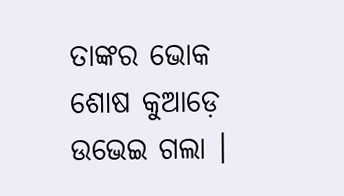ତାଙ୍କର ଭୋକ ଶୋଷ କୁଆଡ଼େ ଉଭେଇ ଗଲା ।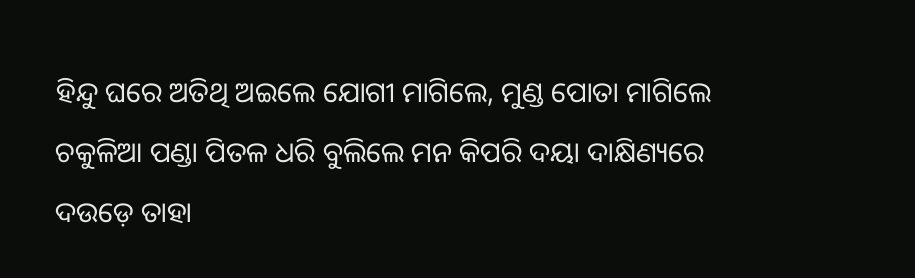ହିନ୍ଦୁ ଘରେ ଅତିଥି ଅଇଲେ ଯୋଗୀ ମାଗିଲେ, ମୁଣ୍ଡ ପୋତା ମାଗିଲେ ଚକୁଳିଆ ପଣ୍ଡା ପିତଳ ଧରି ବୁଲିଲେ ମନ କିପରି ଦୟା ଦାକ୍ଷିଣ୍ୟରେ ଦଉଡ଼େ ତାହା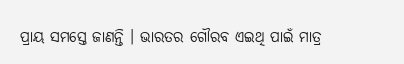ପ୍ରାୟ ସମସ୍ତେ ଜାଣନ୍ତି । ଭାରତର ଗୌରବ ଏଇଥି ପାଇଁ ମାତ୍ର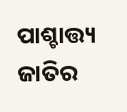ପାଶ୍ଚାତ୍ତ୍ୟ ଜାତିର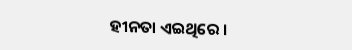ହୀନତା ଏଇଥିରେ ।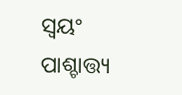ସ୍ୱୟଂ ପାଶ୍ଚାତ୍ତ୍ୟ